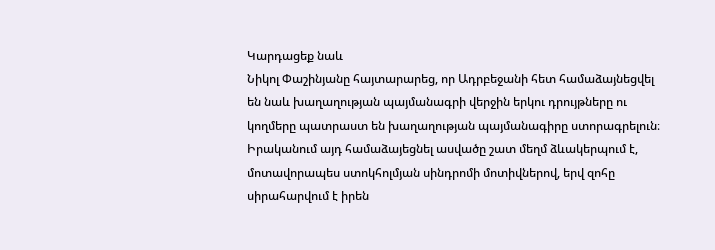Կարդացեք նաև
Նիկոլ Փաշինյանը հայտարարեց, որ Ադրբեջանի հետ համաձայնեցվել են նաև խաղաղության պայմանագրի վերջին երկու դրույթները ու կողմերը պատրաստ են խաղաղության պայմանագիրը ստորագրելուն։ Իրականում այդ համաձայեցնել ասվածը շատ մեղմ ձևակերպում է, մոտավորապես ստոկհոլմյան սինդրոմի մոտիվներով, երվ զոհը սիրահարվում է իրեն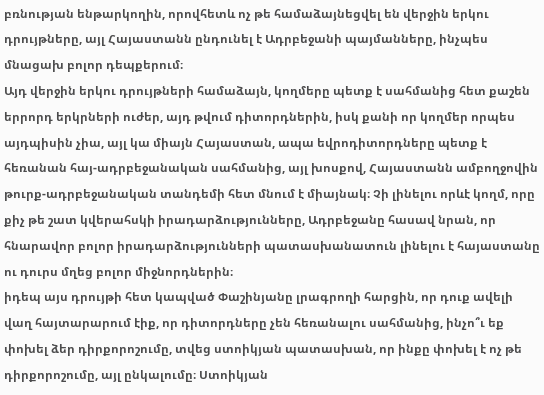բռնության ենթարկողին, որովհետև ոչ թե համաձայնեցվել են վերջին երկու դրույթները, այլ Հայաստանն ընդունել է Ադրբեջանի պայմանները, ինչպես մնացախ բոլոր դեպքերում։
Այդ վերջին երկու դրույթների համաձայն, կողմերը պետք է սահմանից հետ քաշեն երրորդ երկրների ուժեր, այդ թվում դիտորդներին, իսկ քանի որ կողմեր որպես այդպիսին չիա, այլ կա միայն Հայաստան, ապա եվրոդիտորդները պետք է հեռանան հայ-ադրբեջանական սահմանից, այլ խոսքով, Հայաստանն ամբողջովին թուրք-ադրբեջանական տանդեմի հետ մնում է միայնակ։ Չի լինելու որևէ կողմ, որը քիչ թե շատ կվերահսկի իրադարձությունները, Ադրբեջանը հասավ նրան, որ հնարավոր բոլոր իրադարձությունների պատասխանատուն լինելու է հայաստանը ու դուրս մղեց բոլոր միջնորդներին։
իդեպ այս դրույթի հետ կապված Փաշինյանը լրագրողի հարցին, որ դուք ավելի վաղ հայտարարում էիք, որ դիտորդները չեն հեռանալու սահմանից, ինչո՞ւ եք փոխել ձեր դիրքորոշումը, տվեց ստոիկյան պատասխան, որ ինքը փոխել է ոչ թե դիրքորոշումը, այլ ընկալումը։ Ստոիկյան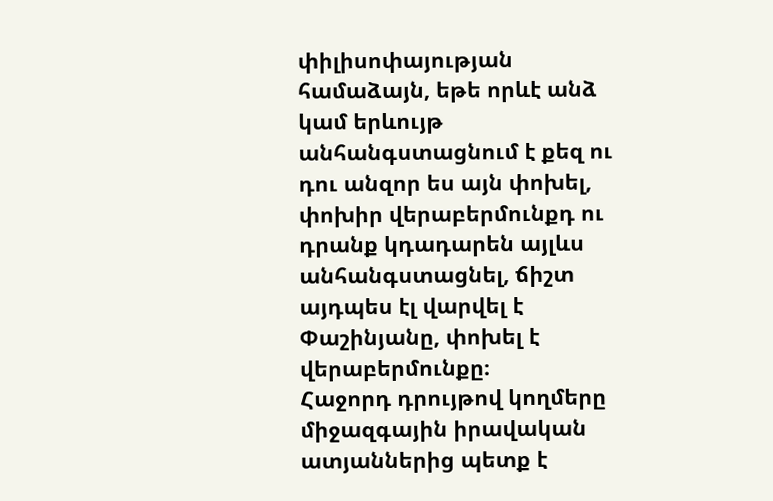փիլիսոփայության համաձայն, եթե որևէ անձ կամ երևույթ անհանգստացնում է քեզ ու դու անզոր ես այն փոխել, փոխիր վերաբերմունքդ ու դրանք կդադարեն այլևս անհանգստացնել, ճիշտ այդպես էլ վարվել է Փաշինյանը, փոխել է վերաբերմունքը։
Հաջորդ դրույթով կողմերը միջազգային իրավական ատյաններից պետք է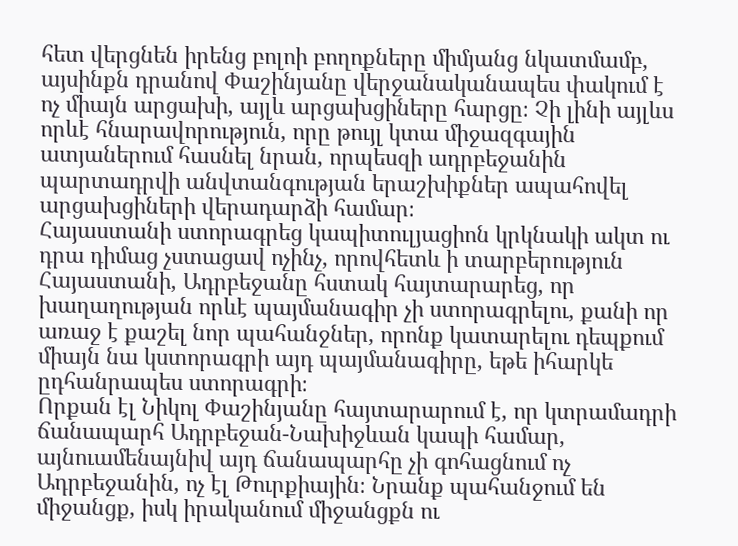հետ վերցնեն իրենց բոլոի բողոքները միմյանց նկատմամբ, այսինքն դրանով Փաշինյանը վերջանականապես փակում է ոչ միայն արցախի, այլև արցախցիները հարցը։ Չի լինի այլևս որևէ հնարավորություն, որը թույլ կտա միջազգային ատյաներում հասնել նրան, որպեսզի ադրբեջանին պարտադրվի անվտանգության երաշխիքներ ապահովել արցախցիների վերադարձի համար։
Հայաստանի ստորագրեց կապիտուլյացիոն կրկնակի ակտ ու դրա դիմաց չստացավ ոչինչ, որովհետև ի տարբերություն Հայաստանի, Ադրբեջանը հստակ հայտարարեց, որ խաղաղության որևէ պայմանագիր չի ստորագրելու, քանի որ առաջ է քաշել նոր պահանջներ, որոնք կատարելու դեպքում միայն նա կստորագրի այդ պայմանագիրը, եթե իհարկե ըդհանրապես ստորագրի։
Որքան էլ Նիկոլ Փաշինյանը հայտարարում է, որ կտրամադրի ճանապարհ Ադրբեջան-Նախիջևան կապի համար, այնուամենայնիվ այդ ճանապարհը չի գոհացնում ոչ Ադրբեջանին, ոչ էլ Թուրքիային։ Նրանք պահանջում են միջանցք, իսկ իրականում միջանցքն ու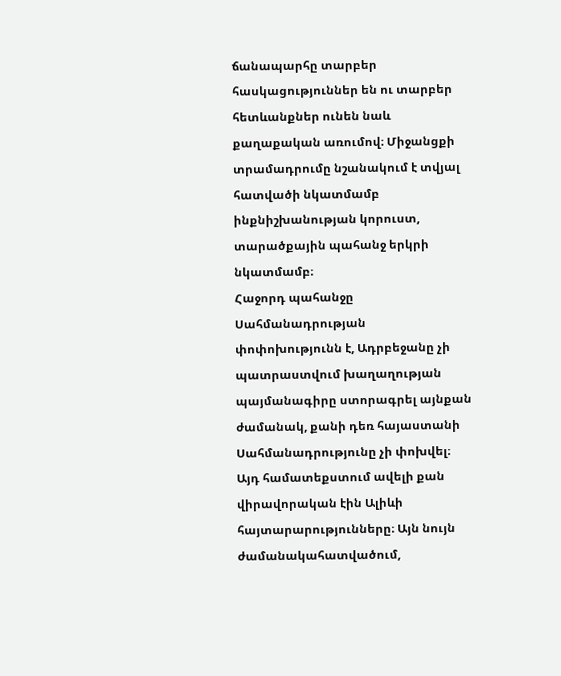ճանապարհը տարբեր հասկացություններ են ու տարբեր հետևանքներ ունեն նաև քաղաքական առումով։ Միջանցքի տրամադրումը նշանակում է տվյալ հատվածի նկատմամբ ինքնիշխանության կորուստ, տարածքային պահանջ երկրի նկատմամբ։
Հաջորդ պահանջը Սահմանադրության փոփոխությունն է, Ադրբեջանը չի պատրաստվում խաղաղության պայմանագիրը ստորագրել այնքան ժամանակ, քանի դեռ հայաստանի Սահմանադրությունը չի փոխվել։ Այդ համատեքստում ավելի քան վիրավորական էին Ալիևի հայտարարությունները։ Այն նույն ժամանակահատվածում,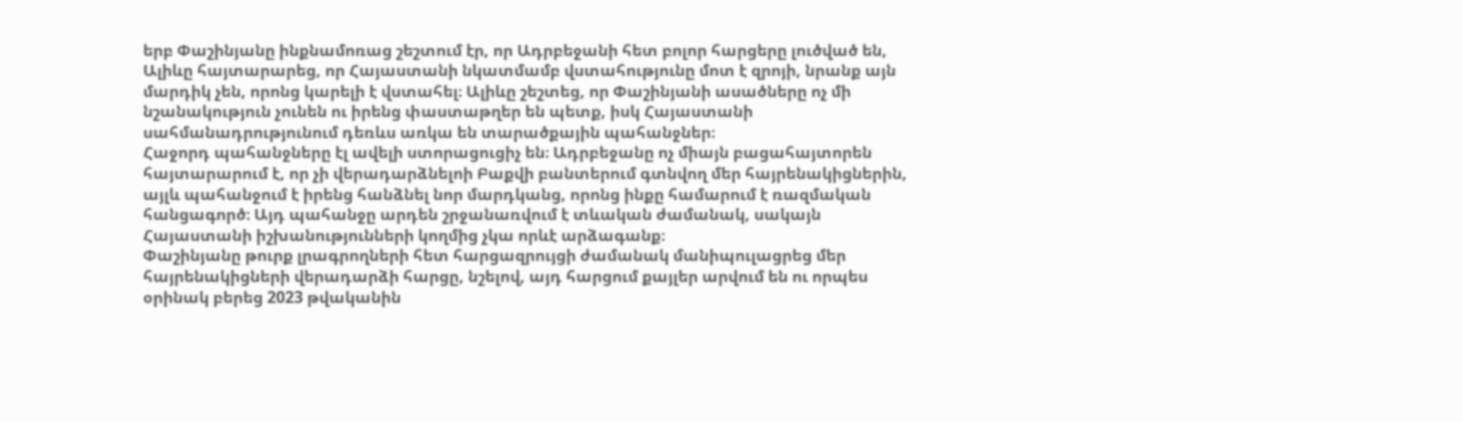երբ Փաշինյանը ինքնամոռաց շեշտում էր, որ Ադրբեջանի հետ բոլոր հարցերը լուծված են, Ալիևը հայտարարեց, որ Հայաստանի նկատմամբ վստահությունը մոտ է զրոյի, նրանք այն մարդիկ չեն, որոնց կարելի է վստահել։ Ալիևը շեշտեց, որ Փաշինյանի ասածները ոչ մի նշանակություն չունեն ու իրենց փաստաթղեր են պետք, իսկ Հայաստանի սահմանադրությունում դեռևս առկա են տարածքային պահանջներ։
Հաջորդ պահանջները էլ ավելի ստորացուցիչ են։ Ադրբեջանը ոչ միայն բացահայտորեն հայտարարում է, որ չի վերադարձնելոի Բաքվի բանտերում գտնվող մեր հայրենակիցներին, այլև պահանջում է իրենց հանձնել նոր մարդկանց, որոնց ինքը համարում է ռազմական հանցագործ։ Այդ պահանջը արդեն շրջանառվում է տևական ժամանակ, սակայն Հայաստանի իշխանությունների կողմից չկա որևէ արձագանք։
Փաշինյանը թուրք լրագրողների հետ հարցազրույցի ժամանակ մանիպուլացրեց մեր հայրենակիցների վերադարձի հարցը, նշելով, այդ հարցում քայլեր արվում են ու որպես օրինակ բերեց 2023 թվականին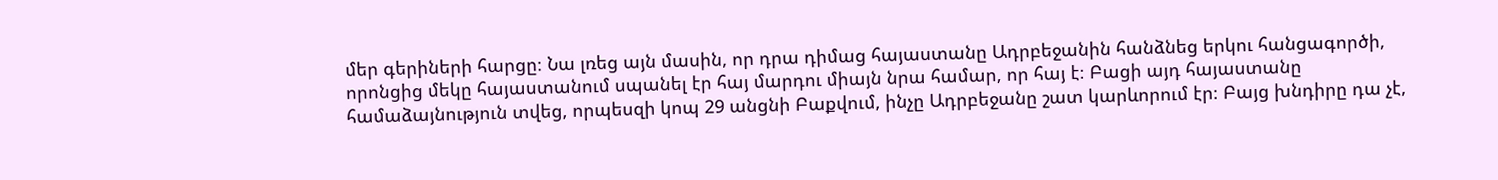մեր գերիների հարցը։ Նա լռեց այն մասին, որ դրա դիմաց հայաստանը Ադրբեջանին հանձնեց երկու հանցագործի, որոնցից մեկը հայաստանում սպանել էր հայ մարդու միայն նրա համար, որ հայ է։ Բացի այդ հայաստանը համաձայնություն տվեց, որպեսզի կոպ 29 անցնի Բաքվում, ինչը Ադրբեջանը շատ կարևորում էր։ Բայց խնդիրը դա չէ,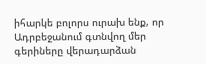իհարկե բոլորս ուրախ ենք, որ Ադրբեջանում գտնվող մեր գերիները վերադարձան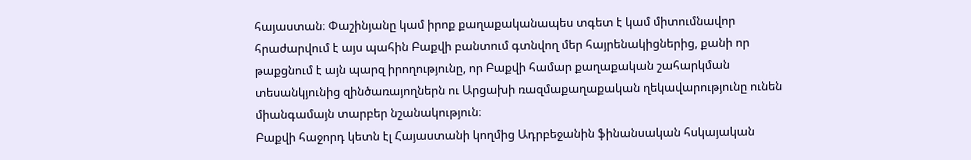հայաստան։ Փաշինյանը կամ իրոք քաղաքականապես տգետ է կամ միտումնավոր հրաժարվում է այս պահին Բաքվի բանտում գտնվող մեր հայրենակիցներից, քանի որ թաքցնում է այն պարզ իրողությունը, որ Բաքվի համար քաղաքական շահարկման տեսանկյունից զինծառայողներն ու Արցախի ռազմաքաղաքական ղեկավարությունը ունեն միանգամայն տարբեր նշանակություն։
Բաքվի հաջորդ կետն էլ Հայաստանի կողմից Ադրբեջանին ֆինանսական հսկայական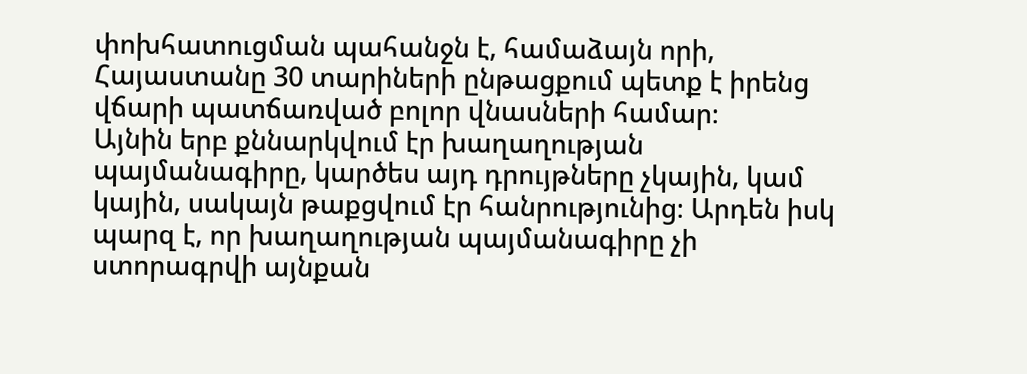փոխհատուցման պահանջն է, համաձայն որի, Հայաստանը 30 տարիների ընթացքում պետք է իրենց վճարի պատճառված բոլոր վնասների համար։
Այնին երբ քննարկվում էր խաղաղության պայմանագիրը, կարծես այդ դրույթները չկային, կամ կային, սակայն թաքցվում էր հանրությունից։ Արդեն իսկ պարզ է, որ խաղաղության պայմանագիրը չի ստորագրվի այնքան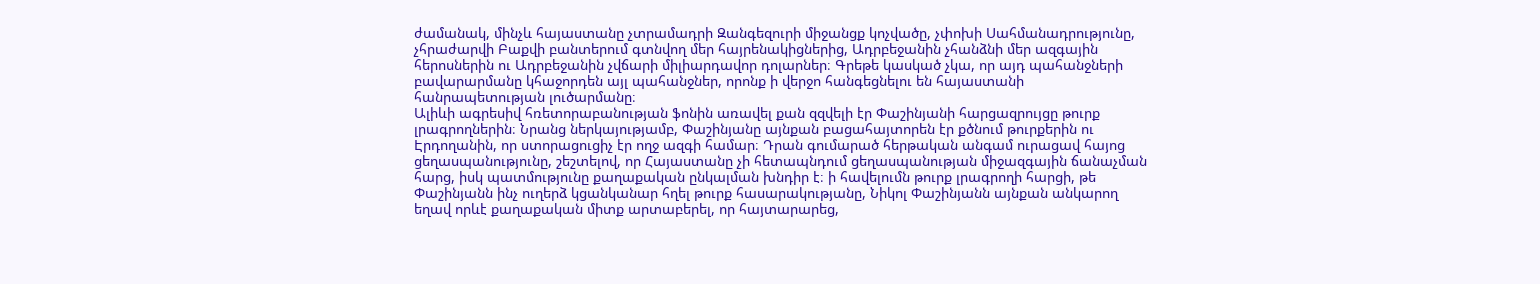ժամանակ, մինչև հայաստանը չտրամադրի Զանգեզուրի միջանցք կոչվածը, չփոխի Սահմանադրությունը, չհրաժարվի Բաքվի բանտերում գտնվող մեր հայրենակիցներից, Ադրբեջանին չհանձնի մեր ազգային հերոսներին ու Ադրբեջանին չվճարի միլիարդավոր դոլարներ։ Գրեթե կասկած չկա, որ այդ պահանջների բավարարմանը կհաջորդեն այլ պահանջներ, որոնք ի վերջո հանգեցնելու են հայաստանի հանրապետության լուծարմանը։
Ալիևի ագրեսիվ հռետորաբանության ֆոնին առավել քան զզվելի էր Փաշինյանի հարցազրույցը թուրք լրագրողներին։ Նրանց ներկայությամբ, Փաշինյանը այնքան բացահայտորեն էր քծնում թուրքերին ու Էրդողանին, որ ստորացուցիչ էր ողջ ազգի համար։ Դրան գումարած հերթական անգամ ուրացավ հայոց ցեղասպանությունը, շեշտելով, որ Հայաստանը չի հետապնդում ցեղասպանության միջազգային ճանաչման հարց, իսկ պատմությունը քաղաքական ընկալման խնդիր է։ ի հավելումն թուրք լրագրողի հարցի, թե Փաշինյանն ինչ ուղերձ կցանկանար հղել թուրք հասարակությանը, Նիկոլ Փաշինյանն այնքան անկարող եղավ որևէ քաղաքական միտք արտաբերել, որ հայտարարեց,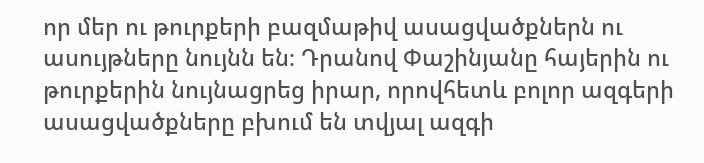որ մեր ու թուրքերի բազմաթիվ ասացվածքներն ու ասույթները նույնն են։ Դրանով Փաշինյանը հայերին ու թուրքերին նույնացրեց իրար, որովհետև բոլոր ազգերի ասացվածքները բխում են տվյալ ազգի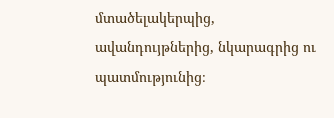մտածելակերպից, ավանդույթներից, նկարագրից ու պատմությունից։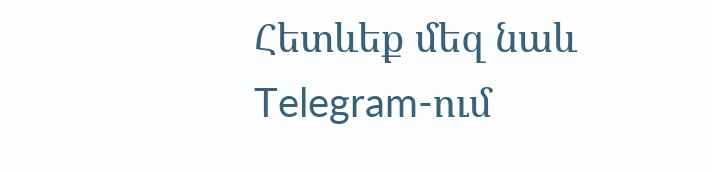Հետևեք մեզ նաև Telegram-ում